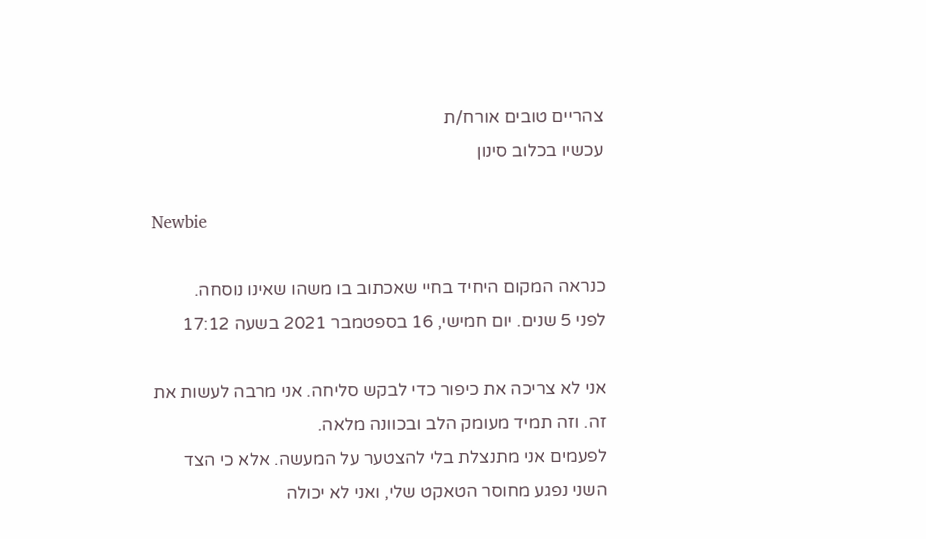צהריים טובים אורח/ת
עכשיו בכלוב סינון

Newbie

כנראה המקום היחיד בחיי שאכתוב בו משהו שאינו נוסחה.
לפני 5 שנים. יום חמישי, 16 בספטמבר 2021 בשעה 17:12

אני לא צריכה את כיפור כדי לבקש סליחה. אני מרבה לעשות את זה. וזה תמיד מעומק הלב ובכוונה מלאה.
לפעמים אני מתנצלת בלי להצטער על המעשה. אלא כי הצד השני נפגע מחוסר הטאקט שלי, ואני לא יכולה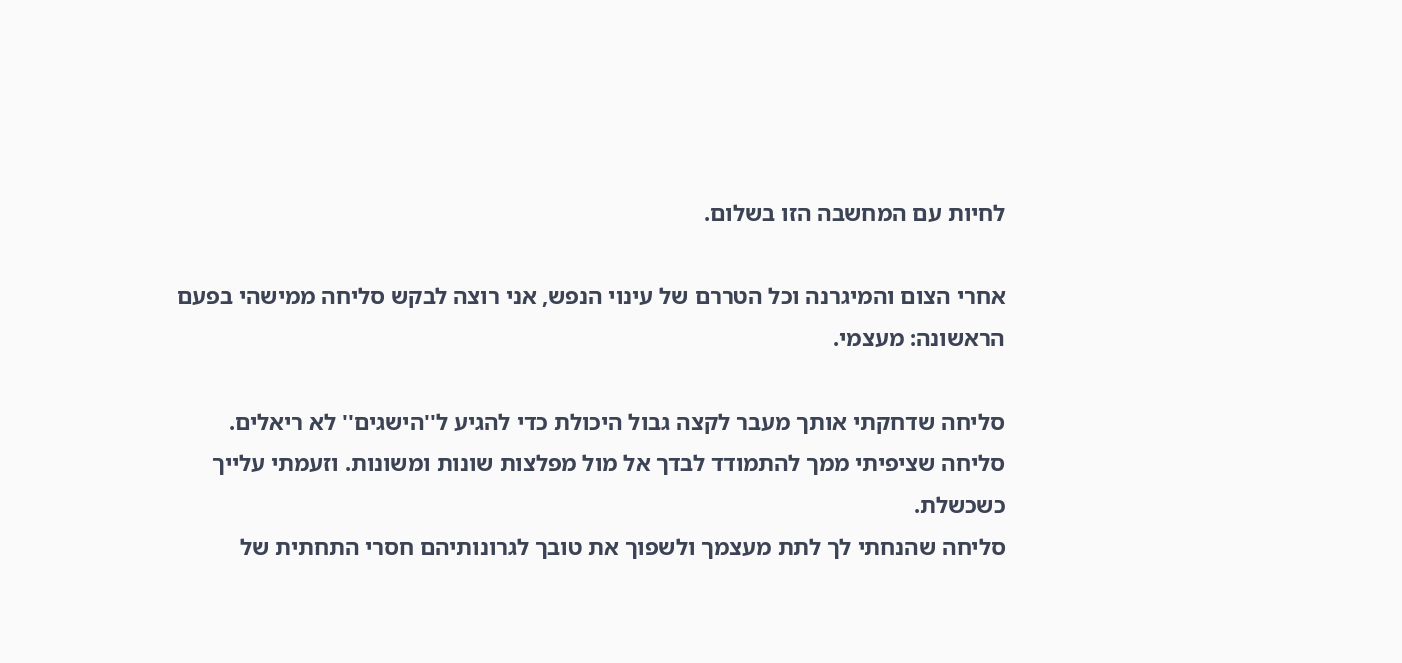לחיות עם המחשבה הזו בשלום.

אחרי הצום והמיגרנה וכל הטררם של עינוי הנפש, אני רוצה לבקש סליחה ממישהי בפעם הראשונה: מעצמי.

סליחה שדחקתי אותך מעבר לקצה גבול היכולת כדי להגיע ל''הישגים'' לא ריאלים.
סליחה שציפיתי ממך להתמודד לבדך אל מול מפלצות שונות ומשונות. וזעמתי עלייך כשכשלת.
סליחה שהנחתי לך לתת מעצמך ולשפוך את טובך לגרונותיהם חסרי התחתית של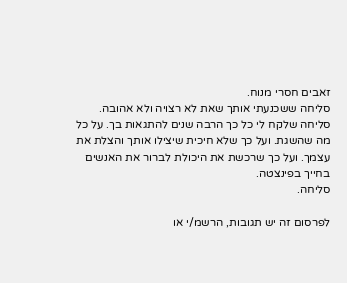זאבים חסרי מנוח.
סליחה ששכנעתי אותך שאת לא רצויה ולא אהובה.
סליחה שלקח לי כל כך הרבה שנים להתגאות בך. על כל מה שהשגת. ועל כך שלא חיכית שיצילו אותך והצלת את עצמך. ועל כך שרכשת את היכולת לברור את האנשים בחייך בפינצטה.
סליחה.

לפרסום זה יש תגובות, הרשמ/י או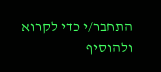התחבר/י כדי לקרוא ולהוסיף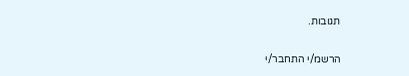תגובות.

הרשמ/י התחבר/י